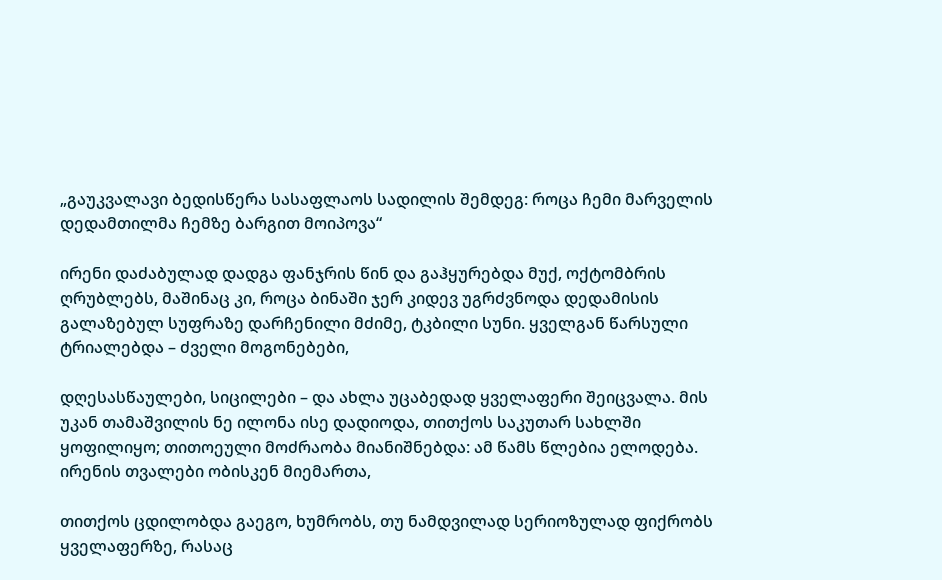„გაუკვალავი ბედისწერა სასაფლაოს სადილის შემდეგ: როცა ჩემი მარველის დედამთილმა ჩემზე ბარგით მოიპოვა“

ირენი დაძაბულად დადგა ფანჯრის წინ და გაჰყურებდა მუქ, ოქტომბრის ღრუბლებს, მაშინაც კი, როცა ბინაში ჯერ კიდევ უგრძვნოდა დედამისის გალაზებულ სუფრაზე დარჩენილი მძიმე, ტკბილი სუნი. ყველგან წარსული ტრიალებდა – ძველი მოგონებები,

დღესასწაულები, სიცილები – და ახლა უცაბედად ყველაფერი შეიცვალა. მის უკან თამაშვილის ნე ილონა ისე დადიოდა, თითქოს საკუთარ სახლში ყოფილიყო; თითოეული მოძრაობა მიანიშნებდა: ამ წამს წლებია ელოდება. ირენის თვალები ობისკენ მიემართა,

თითქოს ცდილობდა გაეგო, ხუმრობს, თუ ნამდვილად სერიოზულად ფიქრობს ყველაფერზე, რასაც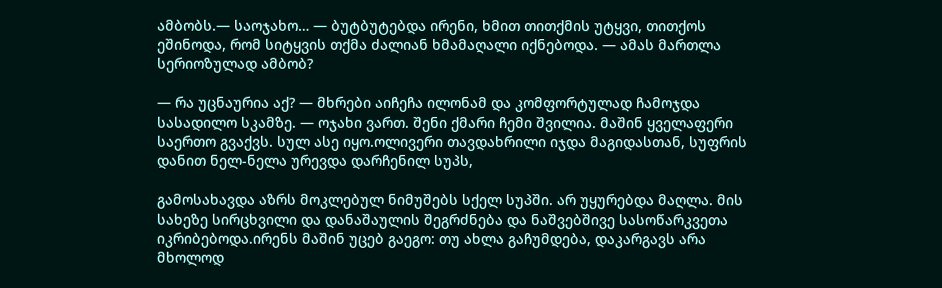ამბობს.— საოჯახო… — ბუტბუტებდა ირენი, ხმით თითქმის უტყვი, თითქოს ეშინოდა, რომ სიტყვის თქმა ძალიან ხმამაღალი იქნებოდა. — ამას მართლა სერიოზულად ამბობ?

— რა უცნაურია აქ? — მხრები აიჩეჩა ილონამ და კომფორტულად ჩამოჯდა სასადილო სკამზე. — ოჯახი ვართ. შენი ქმარი ჩემი შვილია. მაშინ ყველაფერი საერთო გვაქვს. სულ ასე იყო.ოლივერი თავდახრილი იჯდა მაგიდასთან, სუფრის დანით ნელ-ნელა ურევდა დარჩენილ სუპს,

გამოსახავდა აზრს მოკლებულ ნიმუშებს სქელ სუპში. არ უყურებდა მაღლა. მის სახეზე სირცხვილი და დანაშაულის შეგრძნება და ნაშვებშივე სასოწარკვეთა იკრიბებოდა.ირენს მაშინ უცებ გაეგო: თუ ახლა გაჩუმდება, დაკარგავს არა მხოლოდ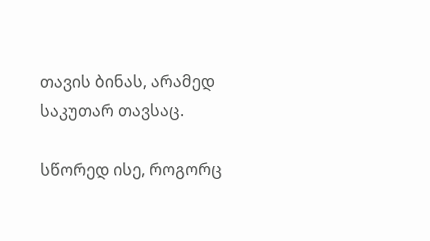თავის ბინას, არამედ საკუთარ თავსაც.

სწორედ ისე, როგორც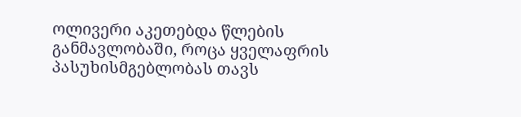ოლივერი აკეთებდა წლების განმავლობაში, როცა ყველაფრის პასუხისმგებლობას თავს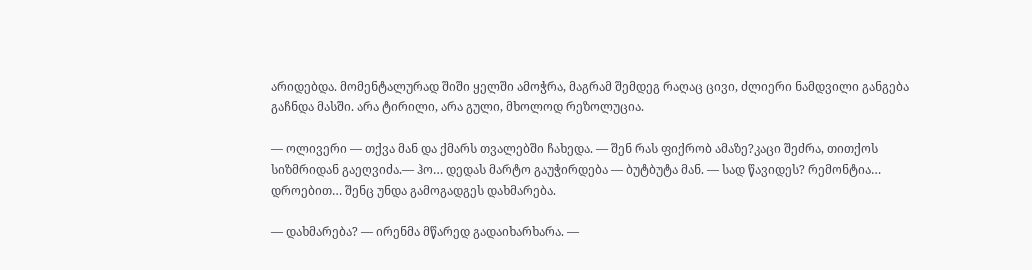არიდებდა. მომენტალურად შიში ყელში ამოჭრა, მაგრამ შემდეგ რაღაც ცივი, ძლიერი ნამდვილი განგება გაჩნდა მასში. არა ტირილი, არა გული, მხოლოდ რეზოლუცია.

— ოლივერი — თქვა მან და ქმარს თვალებში ჩახედა. — შენ რას ფიქრობ ამაზე?კაცი შეძრა, თითქოს სიზმრიდან გაეღვიძა.— ჰო… დედას მარტო გაუჭირდება — ბუტბუტა მან. — სად წავიდეს? რემონტია… დროებით… შენც უნდა გამოგადგეს დახმარება.

— დახმარება? — ირენმა მწარედ გადაიხარხარა. —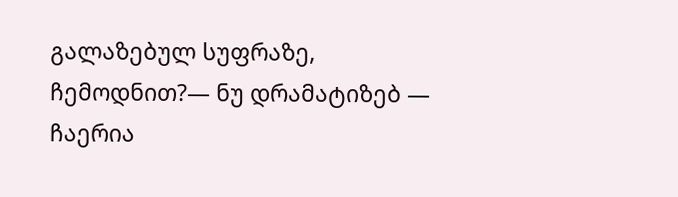გალაზებულ სუფრაზე, ჩემოდნით?— ნუ დრამატიზებ — ჩაერია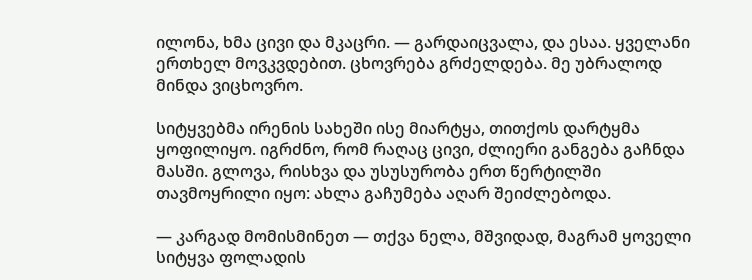ილონა, ხმა ცივი და მკაცრი. — გარდაიცვალა, და ესაა. ყველანი ერთხელ მოვკვდებით. ცხოვრება გრძელდება. მე უბრალოდ მინდა ვიცხოვრო.

სიტყვებმა ირენის სახეში ისე მიარტყა, თითქოს დარტყმა ყოფილიყო. იგრძნო, რომ რაღაც ცივი, ძლიერი განგება გაჩნდა მასში. გლოვა, რისხვა და უსუსურობა ერთ წერტილში თავმოყრილი იყო: ახლა გაჩუმება აღარ შეიძლებოდა.

— კარგად მომისმინეთ — თქვა ნელა, მშვიდად, მაგრამ ყოველი სიტყვა ფოლადის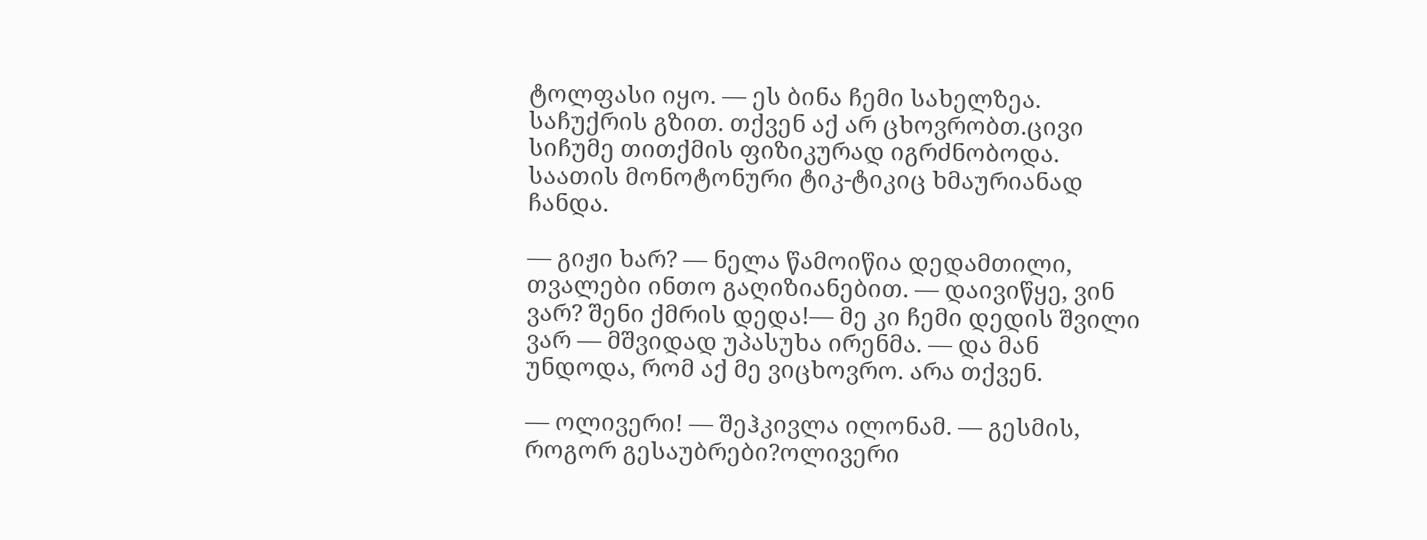ტოლფასი იყო. — ეს ბინა ჩემი სახელზეა. საჩუქრის გზით. თქვენ აქ არ ცხოვრობთ.ცივი სიჩუმე თითქმის ფიზიკურად იგრძნობოდა. საათის მონოტონური ტიკ-ტიკიც ხმაურიანად ჩანდა.

— გიჟი ხარ? — ნელა წამოიწია დედამთილი, თვალები ინთო გაღიზიანებით. — დაივიწყე, ვინ ვარ? შენი ქმრის დედა!— მე კი ჩემი დედის შვილი ვარ — მშვიდად უპასუხა ირენმა. — და მან უნდოდა, რომ აქ მე ვიცხოვრო. არა თქვენ.

— ოლივერი! — შეჰკივლა ილონამ. — გესმის, როგორ გესაუბრები?ოლივერი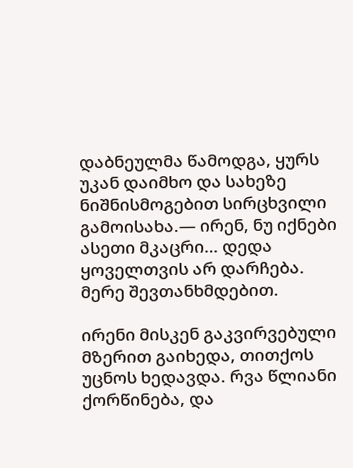დაბნეულმა წამოდგა, ყურს უკან დაიმხო და სახეზე ნიშნისმოგებით სირცხვილი გამოისახა.— ირენ, ნუ იქნები ასეთი მკაცრი… დედა ყოველთვის არ დარჩება. მერე შევთანხმდებით.

ირენი მისკენ გაკვირვებული მზერით გაიხედა, თითქოს უცნოს ხედავდა. რვა წლიანი ქორწინება, და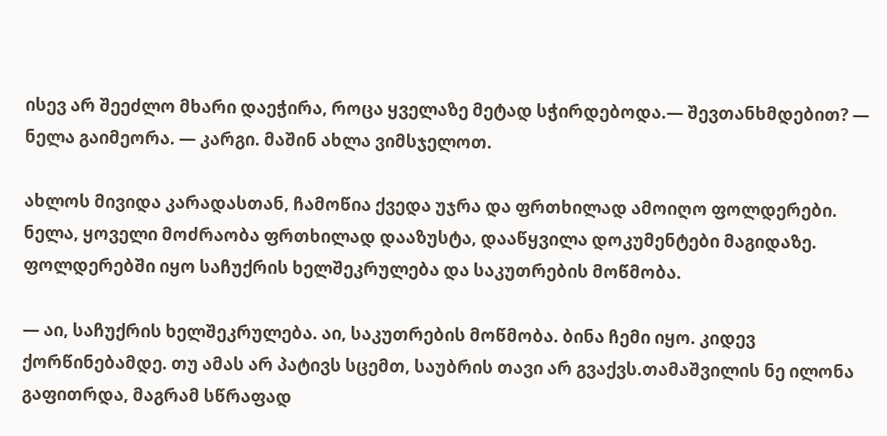ისევ არ შეეძლო მხარი დაეჭირა, როცა ყველაზე მეტად სჭირდებოდა.— შევთანხმდებით? — ნელა გაიმეორა. — კარგი. მაშინ ახლა ვიმსჯელოთ.

ახლოს მივიდა კარადასთან, ჩამოწია ქვედა უჯრა და ფრთხილად ამოიღო ფოლდერები. ნელა, ყოველი მოძრაობა ფრთხილად დააზუსტა, დააწყვილა დოკუმენტები მაგიდაზე. ფოლდერებში იყო საჩუქრის ხელშეკრულება და საკუთრების მოწმობა.

— აი, საჩუქრის ხელშეკრულება. აი, საკუთრების მოწმობა. ბინა ჩემი იყო. კიდევ ქორწინებამდე. თუ ამას არ პატივს სცემთ, საუბრის თავი არ გვაქვს.თამაშვილის ნე ილონა გაფითრდა, მაგრამ სწრაფად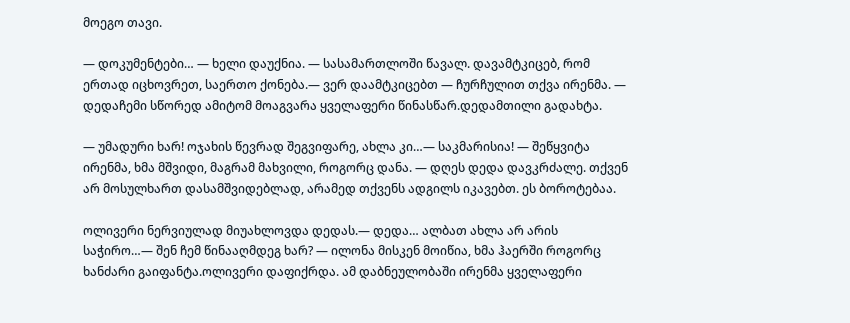მოეგო თავი.

— დოკუმენტები… — ხელი დაუქნია. — სასამართლოში წავალ. დავამტკიცებ, რომ ერთად იცხოვრეთ, საერთო ქონება.— ვერ დაამტკიცებთ — ჩურჩულით თქვა ირენმა. — დედაჩემი სწორედ ამიტომ მოაგვარა ყველაფერი წინასწარ.დედამთილი გადახტა.

— უმადური ხარ! ოჯახის წევრად შეგვიფარე, ახლა კი…— საკმარისია! — შეწყვიტა ირენმა, ხმა მშვიდი, მაგრამ მახვილი, როგორც დანა. — დღეს დედა დავკრძალე. თქვენ არ მოსულხართ დასამშვიდებლად, არამედ თქვენს ადგილს იკავებთ. ეს ბოროტებაა.

ოლივერი ნერვიულად მიუახლოვდა დედას.— დედა… ალბათ ახლა არ არის საჭირო…— შენ ჩემ წინააღმდეგ ხარ? — ილონა მისკენ მოიწია, ხმა ჰაერში როგორც ხანძარი გაიფანტა.ოლივერი დაფიქრდა. ამ დაბნეულობაში ირენმა ყველაფერი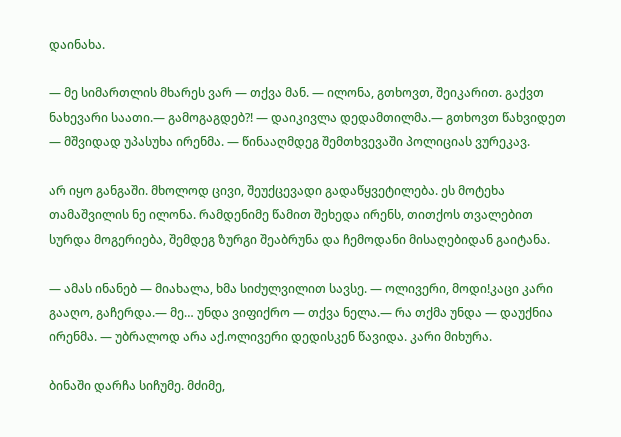დაინახა.

— მე სიმართლის მხარეს ვარ — თქვა მან. — ილონა, გთხოვთ, შეიკარით. გაქვთ ნახევარი საათი.— გამოგაგდებ?! — დაიკივლა დედამთილმა.— გთხოვთ წახვიდეთ — მშვიდად უპასუხა ირენმა. — წინააღმდეგ შემთხვევაში პოლიციას ვურეკავ.

არ იყო განგაში. მხოლოდ ცივი, შეუქცევადი გადაწყვეტილება. ეს მოტეხა თამაშვილის ნე ილონა. რამდენიმე წამით შეხედა ირენს, თითქოს თვალებით სურდა მოგერიება, შემდეგ ზურგი შეაბრუნა და ჩემოდანი მისაღებიდან გაიტანა.

— ამას ინანებ — მიახალა, ხმა სიძულვილით სავსე. — ოლივერი, მოდი!კაცი კარი გააღო, გაჩერდა.— მე… უნდა ვიფიქრო — თქვა ნელა.— რა თქმა უნდა — დაუქნია ირენმა. — უბრალოდ არა აქ.ოლივერი დედისკენ წავიდა. კარი მიხურა.

ბინაში დარჩა სიჩუმე. მძიმე,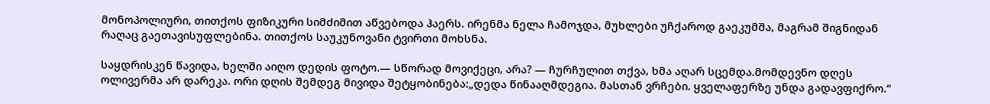მონოპოლიური, თითქოს ფიზიკური სიმძიმით აწვებოდა ჰაერს. ირენმა ნელა ჩამოჯდა, მუხლები უჩქაროდ გაეკუმშა, მაგრამ შიგნიდან რაღაც გაეთავისუფლებინა. თითქოს საუკუნოვანი ტვირთი მოხსნა.

საყდრისკენ წავიდა, ხელში აიღო დედის ფოტო.— სწორად მოვიქეცი, არა? — ჩურჩულით თქვა, ხმა აღარ სცემდა.მომდევნო დღეს ოლივერმა არ დარეკა. ორი დღის შემდეგ მივიდა შეტყობინება:„დედა წინააღმდეგია. მასთან ვრჩები. ყველაფერზე უნდა გადავფიქრო.“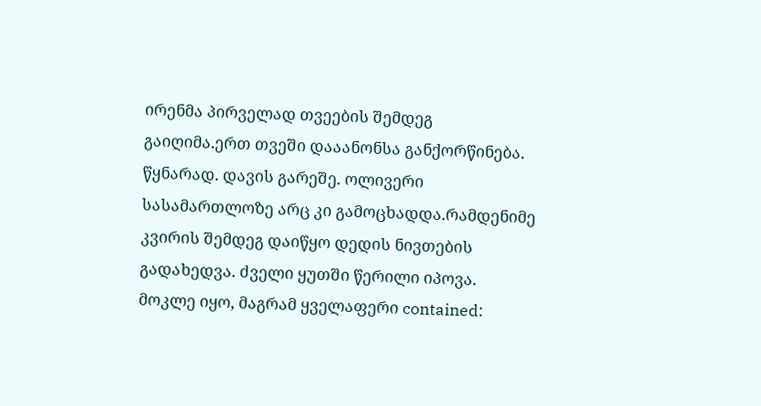ირენმა პირველად თვეების შემდეგ გაიღიმა.ერთ თვეში დააანონსა განქორწინება. წყნარად. დავის გარეშე. ოლივერი სასამართლოზე არც კი გამოცხადდა.რამდენიმე კვირის შემდეგ დაიწყო დედის ნივთების გადახედვა. ძველი ყუთში წერილი იპოვა. მოკლე იყო, მაგრამ ყველაფერი contained: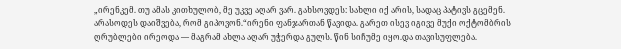„ირენკემ. თუ ამას კითხულობ, მე უკვე აღარ ვარ. გახსოვდეს: სახლი იქ არის, სადაც პატივს გცემენ. არასოდეს დაიშვება, რომ გიპოვონ.“ირენი ფანჯართან წავიდა. გარეთ ისევ იგივე მუქი ოქტომბრის ღრუბლები ირეოდა — მაგრამ ახლა აღარ უჭერდა გულს. წინ სიჩუმე იყო.და თავისუფლება.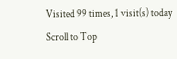Visited 99 times, 1 visit(s) today
Scroll to Top